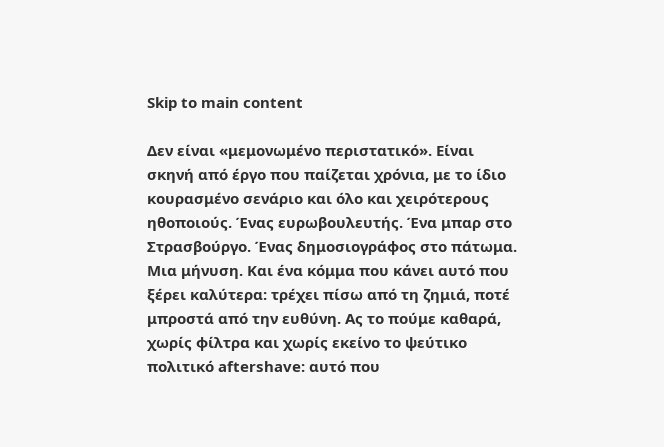Skip to main content

Δεν είναι «μεμονωμένο περιστατικό». Είναι σκηνή από έργο που παίζεται χρόνια, με το ίδιο κουρασμένο σενάριο και όλο και χειρότερους ηθοποιούς. Ένας ευρωβουλευτής. Ένα μπαρ στο Στρασβούργο. Ένας δημοσιογράφος στο πάτωμα. Μια μήνυση. Και ένα κόμμα που κάνει αυτό που ξέρει καλύτερα: τρέχει πίσω από τη ζημιά, ποτέ μπροστά από την ευθύνη. Ας το πούμε καθαρά, χωρίς φίλτρα και χωρίς εκείνο το ψεύτικο πολιτικό aftershave: αυτό που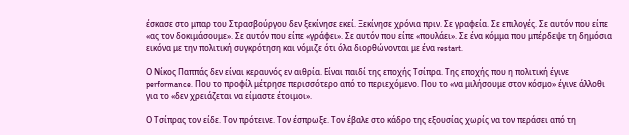έσκασε στο μπαρ του Στρασβούργου δεν ξεκίνησε εκεί. Ξεκίνησε χρόνια πριν. Σε γραφεία. Σε επιλογές. Σε αυτόν που είπε «ας τον δοκιμάσουμε». Σε αυτόν που είπε «γράφει». Σε αυτόν που είπε «πουλάει». Σε ένα κόμμα που μπέρδεψε τη δημόσια εικόνα με την πολιτική συγκρότηση και νόμιζε ότι όλα διορθώνονται με ένα restart.

Ο Νίκος Παππάς δεν είναι κεραυνός εν αιθρία. Είναι παιδί της εποχής Τσίπρα. Της εποχής που η πολιτική έγινε performance. Που το προφίλ μέτρησε περισσότερο από το περιεχόμενο. Που το «να μιλήσουμε στον κόσμο» έγινε άλλοθι για το «δεν χρειάζεται να είμαστε έτοιμοι».

Ο Τσίπρας τον είδε. Τον πρότεινε. Τον έσπρωξε. Τον έβαλε στο κάδρο της εξουσίας χωρίς να τον περάσει από τη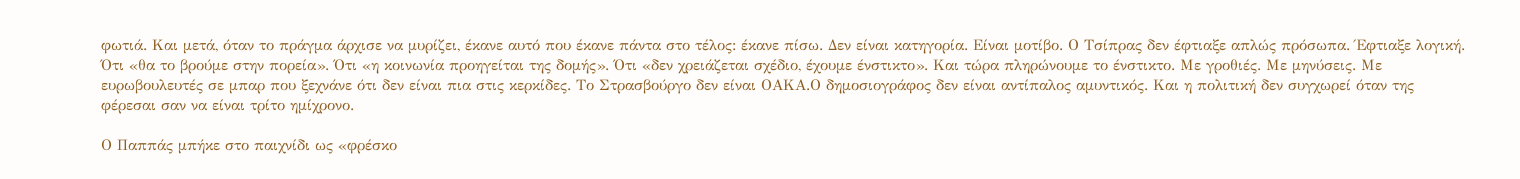φωτιά. Και μετά, όταν το πράγμα άρχισε να μυρίζει, έκανε αυτό που έκανε πάντα στο τέλος: έκανε πίσω. Δεν είναι κατηγορία. Είναι μοτίβο. Ο Τσίπρας δεν έφτιαξε απλώς πρόσωπα. Έφτιαξε λογική. Ότι «θα το βρούμε στην πορεία». Ότι «η κοινωνία προηγείται της δομής». Ότι «δεν χρειάζεται σχέδιο, έχουμε ένστικτο». Και τώρα πληρώνουμε το ένστικτο. Με γροθιές. Με μηνύσεις. Με ευρωβουλευτές σε μπαρ που ξεχνάνε ότι δεν είναι πια στις κερκίδες. Το Στρασβούργο δεν είναι ΟΑΚΑ.Ο δημοσιογράφος δεν είναι αντίπαλος αμυντικός. Και η πολιτική δεν συγχωρεί όταν της φέρεσαι σαν να είναι τρίτο ημίχρονο.

Ο Παππάς μπήκε στο παιχνίδι ως «φρέσκο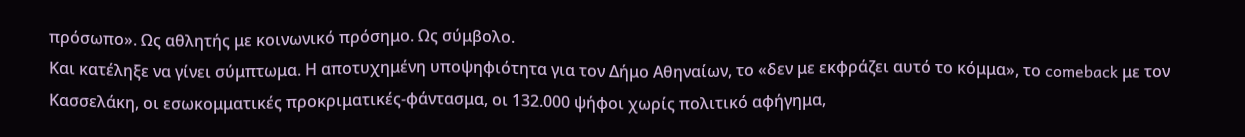πρόσωπο». Ως αθλητής με κοινωνικό πρόσημο. Ως σύμβολο.
Και κατέληξε να γίνει σύμπτωμα. Η αποτυχημένη υποψηφιότητα για τον Δήμο Αθηναίων, το «δεν με εκφράζει αυτό το κόμμα», το comeback με τον Κασσελάκη, οι εσωκομματικές προκριματικές-φάντασμα, οι 132.000 ψήφοι χωρίς πολιτικό αφήγημα,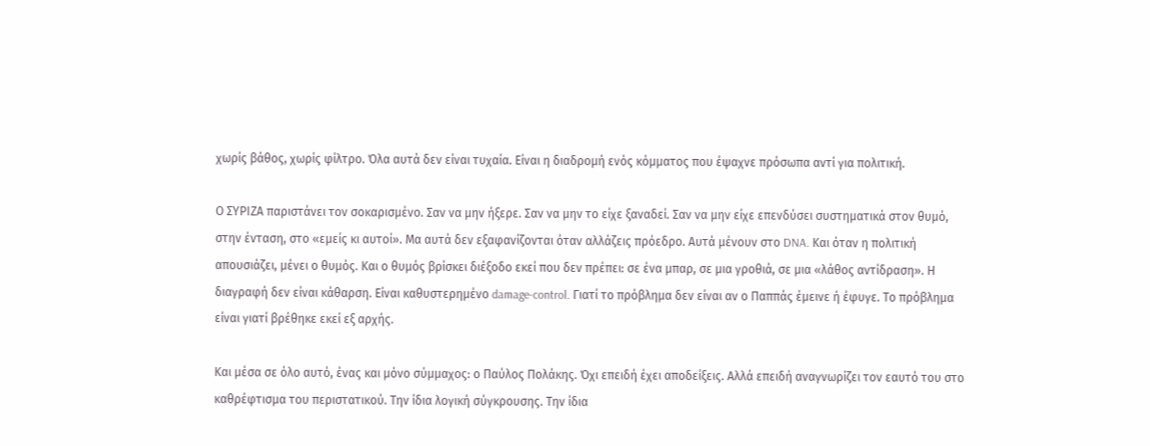χωρίς βάθος, χωρίς φίλτρο. Όλα αυτά δεν είναι τυχαία. Είναι η διαδρομή ενός κόμματος που έψαχνε πρόσωπα αντί για πολιτική.

Ο ΣΥΡΙΖΑ παριστάνει τον σοκαρισμένο. Σαν να μην ήξερε. Σαν να μην το είχε ξαναδεί. Σαν να μην είχε επενδύσει συστηματικά στον θυμό, στην ένταση, στο «εμείς κι αυτοί». Μα αυτά δεν εξαφανίζονται όταν αλλάζεις πρόεδρο. Αυτά μένουν στο DNA. Και όταν η πολιτική απουσιάζει, μένει ο θυμός. Και ο θυμός βρίσκει διέξοδο εκεί που δεν πρέπει: σε ένα μπαρ, σε μια γροθιά, σε μια «λάθος αντίδραση». Η διαγραφή δεν είναι κάθαρση. Είναι καθυστερημένο damage-control. Γιατί το πρόβλημα δεν είναι αν ο Παππάς έμεινε ή έφυγε. Το πρόβλημα είναι γιατί βρέθηκε εκεί εξ αρχής.

Και μέσα σε όλο αυτό, ένας και μόνο σύμμαχος: ο Παύλος Πολάκης. Όχι επειδή έχει αποδείξεις. Αλλά επειδή αναγνωρίζει τον εαυτό του στο καθρέφτισμα του περιστατικού. Την ίδια λογική σύγκρουσης. Την ίδια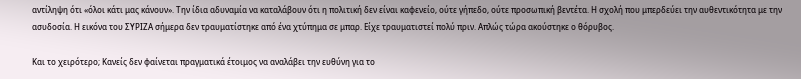αντίληψη ότι «όλοι κάτι μας κάνουν». Την ίδια αδυναμία να καταλάβουν ότι η πολιτική δεν είναι καφενείο, ούτε γήπεδο, ούτε προσωπική βεντέτα. Η σχολή που μπερδεύει την αυθεντικότητα με την ασυδοσία. Η εικόνα του ΣΥΡΙΖΑ σήμερα δεν τραυματίστηκε από ένα χτύπημα σε μπαρ. Είχε τραυματιστεί πολύ πριν. Απλώς τώρα ακούστηκε ο θόρυβος.

Και το χειρότερο; Κανείς δεν φαίνεται πραγματικά έτοιμος να αναλάβει την ευθύνη για το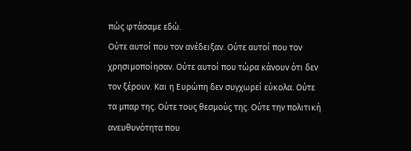πώς φτάσαμε εδώ.
Ούτε αυτοί που τον ανέδειξαν. Ούτε αυτοί που τον χρησιμοποίησαν. Ούτε αυτοί που τώρα κάνουν ότι δεν τον ξέρουν. Και η Ευρώπη δεν συγχωρεί εύκολα. Ούτε τα μπαρ της. Ούτε τους θεσμούς της. Ούτε την πολιτική ανευθυνότητα που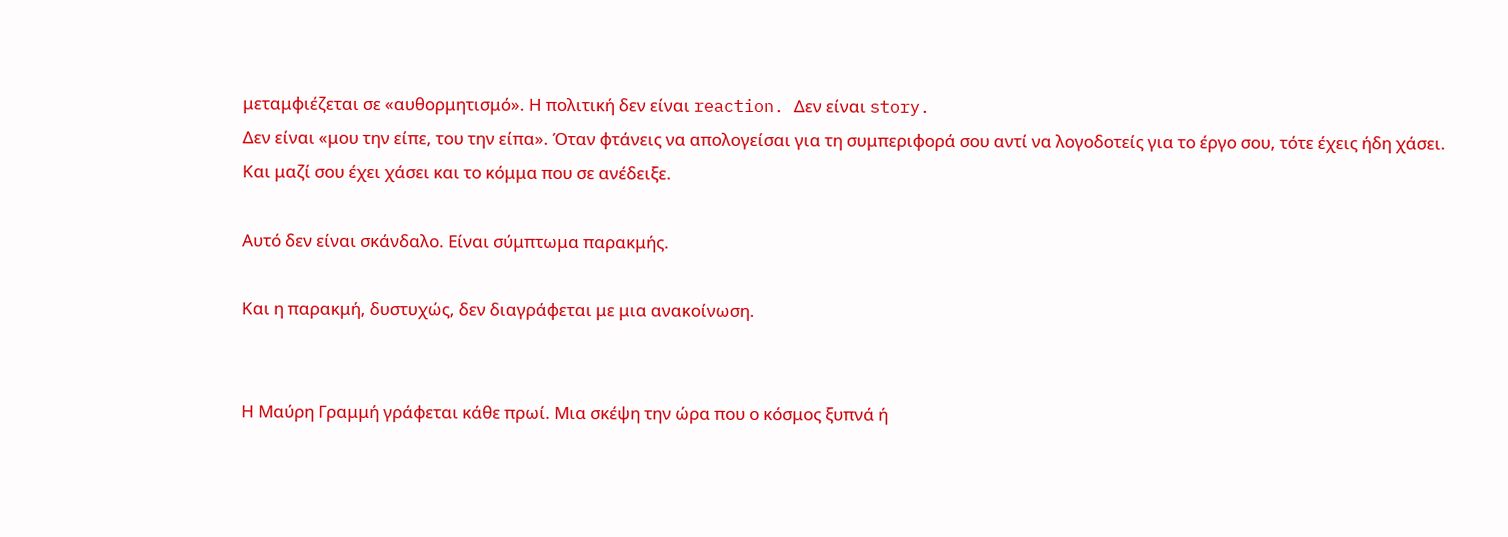μεταμφιέζεται σε «αυθορμητισμό». Η πολιτική δεν είναι reaction. Δεν είναι story.
Δεν είναι «μου την είπε, του την είπα». Όταν φτάνεις να απολογείσαι για τη συμπεριφορά σου αντί να λογοδοτείς για το έργο σου, τότε έχεις ήδη χάσει. Και μαζί σου έχει χάσει και το κόμμα που σε ανέδειξε.

Αυτό δεν είναι σκάνδαλο. Είναι σύμπτωμα παρακμής.

Και η παρακμή, δυστυχώς, δεν διαγράφεται με μια ανακοίνωση.


Η Μαύρη Γραμμή γράφεται κάθε πρωί. Μια σκέψη την ώρα που ο κόσμος ξυπνά ή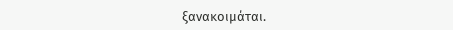ξανακοιμάται.